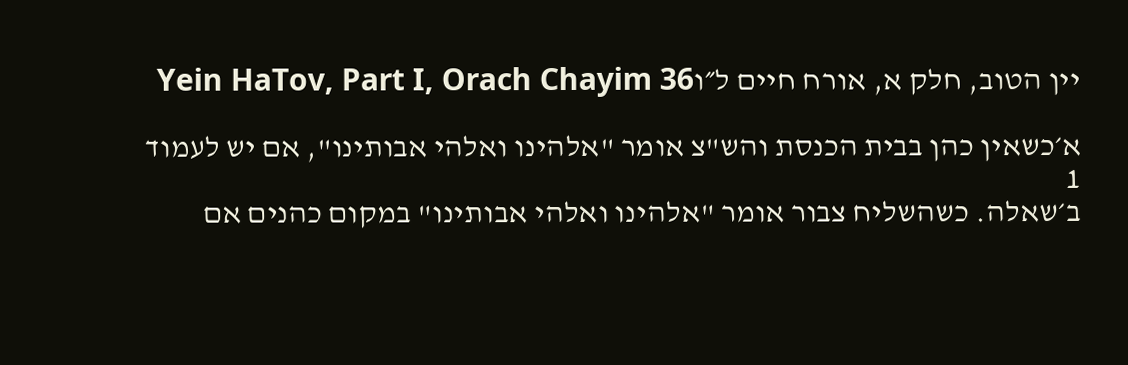יין הטוב, חלק א, אורח חיים ל״וYein HaTov, Part I, Orach Chayim 36

א׳כשאין כהן בבית הכנסת והש"צ אומר "אלהינו ואלהי אבותינו", אם יש לעמוד
1
ב׳שאלה. כשהשליח צבור אומר "אלהינו ואלהי אבותינו" במקום כהנים אם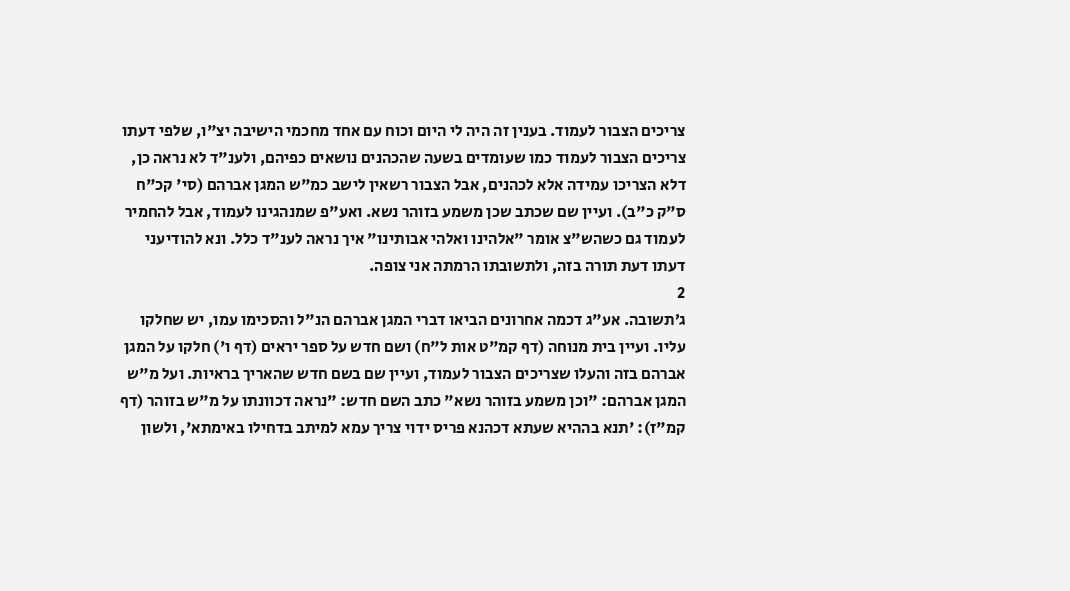צריכים הצבור לעמוד. בענין זה היה לי היום וכוח עם אחד מחכמי הישיבה יצ"ו, שלפי דעתו צריכים הצבור לעמוד כמו שעומדים בשעה שהכהנים נושאים כפיהם, ולענ"ד לא נראה כן, דלא הצריכו עמידה אלא לכהנים, אבל הצבור רשאין לישב כמ"ש המגן אברהם (סי' קכ"ח ס"ק כ"ב). ועיין שם שכתב שכן משמע בזוהר נשא. ואע"פ שמנהגינו לעמוד, אבל להחמיר לעמוד גם כשהש"צ אומר "אלהינו ואלהי אבותינו" איך נראה לענ"ד כלל. ונא להודיעני דעתו דעת תורה בזה, ולתשובתו הרמתה אני צופה.
2
ג׳תשובה. אע"ג דכמה אחרונים הביאו דברי המגן אברהם הנ"ל והסכימו עמו, יש שחלקו עליו. ועיין בית מנוחה (דף קמ"ט אות ל"ח) ושם חדש על ספר יראים (דף ו') חלקו על המגן אברהם בזה והעלו שצריכים הצבור לעמוד, ועיין שם בשם חדש שהאריך בראיות. ועל מ"ש המגן אברהם: "וכן משמע בזוהר נשא" כתב השם חדש: "נראה דכוונתו על מ"ש בזוהר (דף קמ"ז): 'תנא בההיא שעתא דכהנא פריס ידוי צריך עמא למיתב בדחילו באימתא', ולשון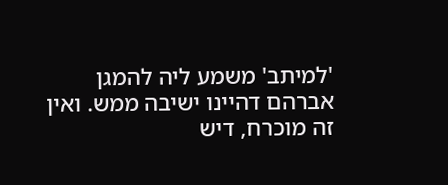'למיתב' משמע ליה להמגן אברהם דהיינו ישיבה ממש. ואין זה מוכרח, דיש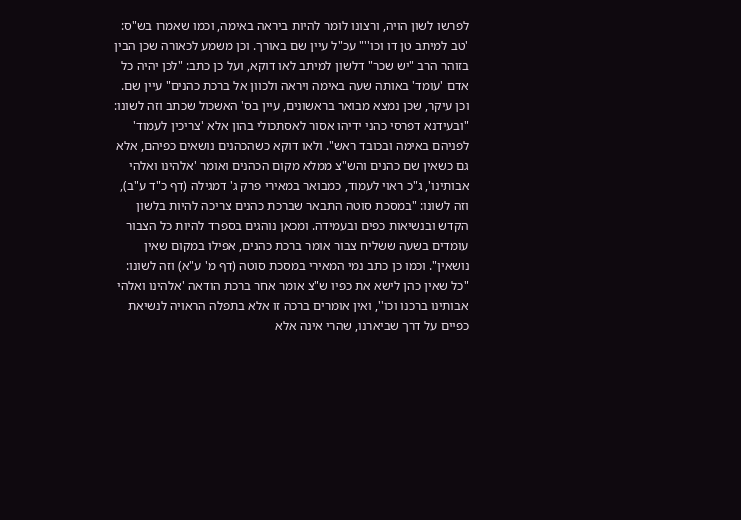לפרשו לשון הויה, ורצונו לומר להיות ביראה באימה, וכמו שאמרו בש"ס: 'טב למיתב טן דו וכו''" עכ"ל עיין שם באורך. וכן משמע לכאורה שכן הבין בזוהר הרב "יש שכר" דלשון למיתב לאו דוקא, ועל כן כתב: "לכן יהיה כל אדם 'עומד' באותה שעה באימה ויראה ולכוון אל ברכת כהנים" עיין שם. וכן עיקר, שכן נמצא מבואר בראשונים, עיין בס' האשכול שכתב וזה לשונו: "ובעידנא דפרסי כהני ידיהו אסור לאסתכולי בהון אלא 'צריכין לעמוד' לפניהם באימה ובכובד ראש". ולאו דוקא כשהכהנים נושאים כפיהם, אלא גם כשאין שם כהנים והש"צ ממלא מקום הכהנים ואומר 'אלהינו ואלהי אבותינו', ג"כ ראוי לעמוד, כמבואר במאירי פרק ג' דמגילה (דף כ"ד ע"ב), וזה לשונו: "במסכת סוטה התבאר שברכת כהנים צריכה להיות בלשון הקדש ובנשיאות כפים ובעמידה. ומכאן נוהגים בספרד להיות כל הצבור עומדים בשעה ששליח צבור אומר ברכת כהנים, אפילו במקום שאין נושאין". וכמו כן כתב נמי המאירי במסכת סוטה (דף מ' ע"א) וזה לשונו: "כל שאין כהן לישא את כפיו ש"צ אומר אחר ברכת הודאה 'אלהינו ואלהי אבותינו ברכנו וכו'', ואין אומרים ברכה זו אלא בתפלה הראויה לנשיאת כפיים על דרך שביארנו, שהרי אינה אלא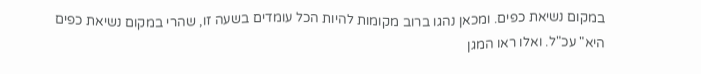במקום נשיאת כפים. ומכאן נהגו ברוב מקומות להיות הכל עומדים בשעה זו, שהרי במקום נשיאת כפים היא" עכ"ל. ואלו ראו המגן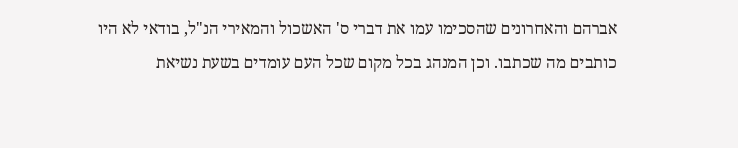אברהם והאחרונים שהסכימו עמו את דברי ס' האשכול והמאירי הנ"ל, בודאי לא היו כותבים מה שכתבו. וכן המנהג בכל מקום שכל העם עומדים בשעת נשיאת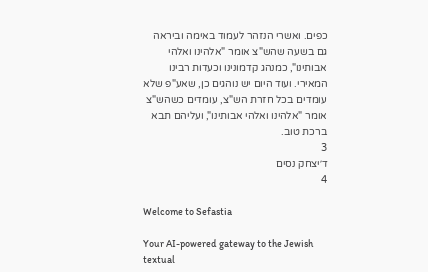כפים. ואשרי הנזהר לעמוד באימה וביראה גם בשעה שהש"צ אומר "אלהינו ואלהי אבותינו", כמנהג קדמונינו וכעדות רבינו המאירי. ועוד היום יש נוהגים כן, שאע"פ שלא עומדים בכל חזרת הש"צ, עומדים כשהש"צ אומר "אלהינו ואלהי אבותינו", ועליהם תבא ברכת טוב.
3
ד׳יצחק נסים
4

Welcome to Sefastia

Your AI-powered gateway to the Jewish textual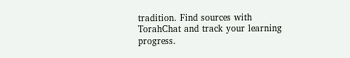tradition. Find sources with TorahChat and track your learning progress.